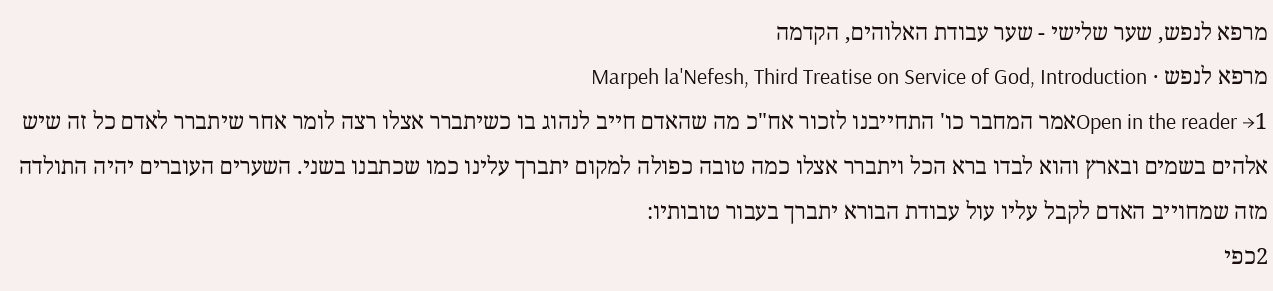מרפא לנפש, שער שלישי - שער עבודת האלוהים, הקדמה
מרפא לנפש · Marpeh la'Nefesh, Third Treatise on Service of God, Introduction
Open in the reader →1אמר המחבר כו' התחייבנו לזכור אח"כ מה שהאדם חייב לנהוג בו כשיתברר אצלו רצה לומר אחר שיתברר לאדם כל זה שיש אלהים בשמים ובארץ והוא לבדו ברא הכל ויתברר אצלו כמה טובה כפולה למקום יתברך עלינו כמו שכתבנו בשני. השערים העוברים יהיה התולדה מזה שמחוייב האדם לקבל עליו עול עבודת הבורא יתברך בעבור טובותיו:
2כפי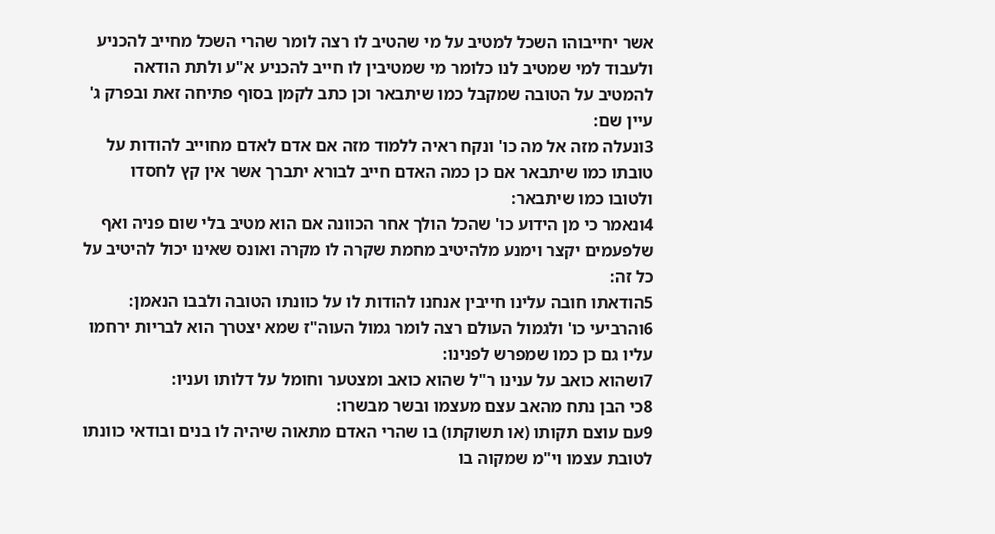אשר יחייבוהו השכל למטיב על מי שהטיב לו רצה לומר שהרי השכל מחייב להכניע ולעבוד למי שמטיב לנו כלומר מי שמטיבין לו חייב להכניע א"ע ולתת הודאה להמטיב על הטובה שמקבל כמו שיתבאר וכן כתב לקמן בסוף פתיחה זאת ובפרק ג' עיין שם:
3ונעלה מזה אל מה כו' ונקח ראיה ללמוד מזה אם אדם לאדם מחוייב להודות על טובתו כמו שיתבאר אם כן כמה האדם חייב לבורא יתברך אשר אין קץ לחסדו ולטובו כמו שיתבאר:
4ונאמר כי מן הידוע כו' שהכל הולך אחר הכוונה אם הוא מטיב בלי שום פניה ואף שלפעמים יקצר וימנע מלהיטיב מחמת שקרה לו מקרה ואונס שאינו יכול להיטיב על כל זה:
5הודאתו חובה עלינו חייבין אנחנו להודות לו על כוונתו הטובה ולבבו הנאמן:
6והרביעי כו' ולגמול העולם רצה לומר גמול העוה"ז שמא יצטרך הוא לבריות ירחמו עליו גם כן כמו שמפרש לפנינו:
7ושהוא כואב על ענינו ר"ל שהוא כואב ומצטער וחומל על דלותו ועניו:
8כי הבן נתח מהאב עצם מעצמו ובשר מבשרו:
9עם עוצם תקותו (או תשוקתו) בו שהרי האדם מתאוה שיהיה לו בנים ובודאי כוונתו לטובת עצמו וי"מ שמקוה בו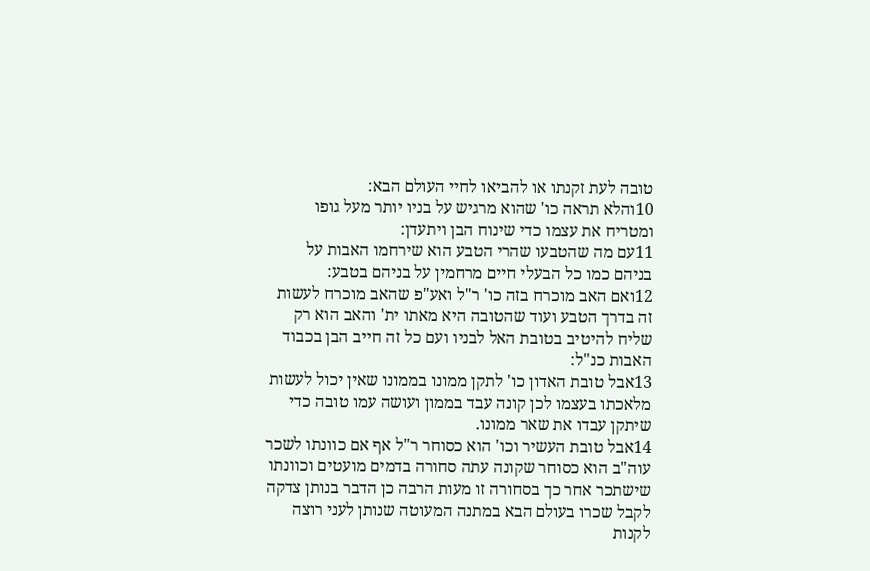טובה לעת זקנתו או להביאו לחיי העולם הבא:
10והלא תראה כו' שהוא מרגיש על בניו יותר מעל גופו ומטריח את עצמו כדי שינוח הבן ויתעדן:
11עם מה שהטבעו שהרי הטבע הוא שירחמו האבות על בניהם כמו כל הבעלי חיים מרחמין על בניהם בטבע:
12ואם האב מוכרח בזה כו' ר"ל ואע"פ שהאב מוכרח לעשות זה בדרך הטבע ועוד שהטובה היא מאתו ית' והאב הוא רק שליח להיטיב בטובת האל לבניו ועם כל זה חייב הבן בכבוד האבות כנ"ל:
13אבל טובת האדון כו' לתקן ממונו בממונו שאין יכול לעשות מלאכתו בעצמו לכן קונה עבד בממון ועושה עמו טובה כדי שיתקן עבדו את שאר ממונו.
14אבל טובת העשיר וכו' הוא כסוחר ר"ל אף אם כוונתו לשכר עוה"ב הוא כסוחר שקונה עתה סחורה בדמים מועטים וכוונתו שישתכר אחר כך בסחורה זו מעות הרבה כן הדבר בנותן צדקה לקבל שכרו בעולם הבא במתנה המעוטה שנותן לעני רוצה לקנות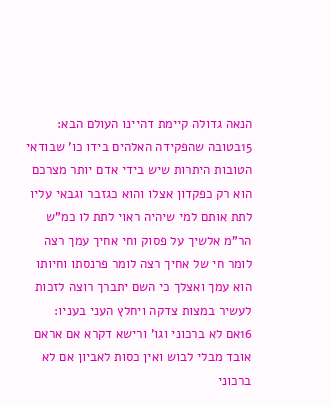הנאה גדולה קיימת דהיינו העולם הבא:
15בטובה שהפקידה האלהים בידו כו' שבודאי הטובות היתרות שיש בידי אדם יותר מצרכם הוא רק כפקדון אצלו והוא כגזבר וגבאי עליו לתת אותם למי שיהיה ראוי לתת לו כמ"ש הר"מ אלשיך על פסוק וחי אחיך עמך רצה לומר חי של אחיך רצה לומר פרנסתו וחיותו הוא עמך ואצלך כי השם יתברך רוצה לזכות לעשיר במצות צדקה ויחלץ העני בעניו:
16אם לא ברכוני וגו' ורישא דקרא אם אראם אובד מבלי לבוש ואין כסות לאביון אם לא ברכוני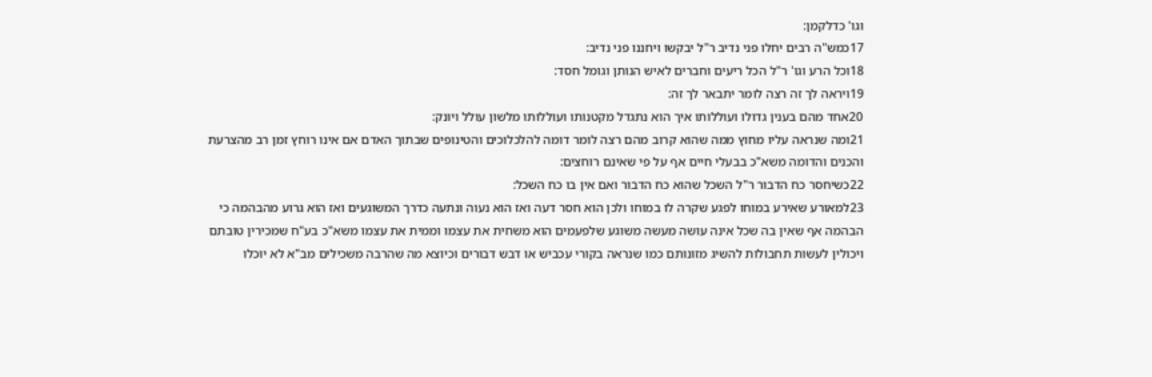וגו' כדלקמן:
17כמש"ה רבים יחלו פני נדיב ר"ל יבקשו ויחננו פני נדיב:
18וכל הרע וגו' ר"ל הכל ריעים וחברים לאיש הנותן וגומל חסד:
19ויראה לך זה רצה לומר יתבאר לך זה:
20אחד מהם בענין גדולו ועוללותו איך הוא נתגדל מקטנותו ועוללותו מלשון עולל ויונק:
21ומה שנראה עליו מחוץ ממה שהוא קרוב מהם רצה לומר דומה להלכלוכים והטינופים שבתוך האדם אם אינו רוחץ זמן רב מהצרעת והכנים והדומה משא"כ בבעלי חיים אף על פי שאינם רוחצים:
22כשיחסר כח הדבור ר"ל השכל שהוא כח הדבור ואם אין בו כח השכל:
23למאורע שאירע במוחו לפגע שקרה לו במוחו ולכן הוא חסר דעה ואז הוא נעוה ונתעה כדרך המשוגעים ואז הוא גרוע מהבהמה כי הבהמה אף שאין בה שכל אינה עושה מעשה משוגע שלפעמים הוא משחית את עצמו וממית את עצמו משא"כ בע"ח שמכירין טובתם ויכולין לעשות תחבולות להשיג מזונותם כמו שנראה בקורי עכביש או דבש דבורים וכיוצא מה שהרבה משכילים מב"א לא יוכלו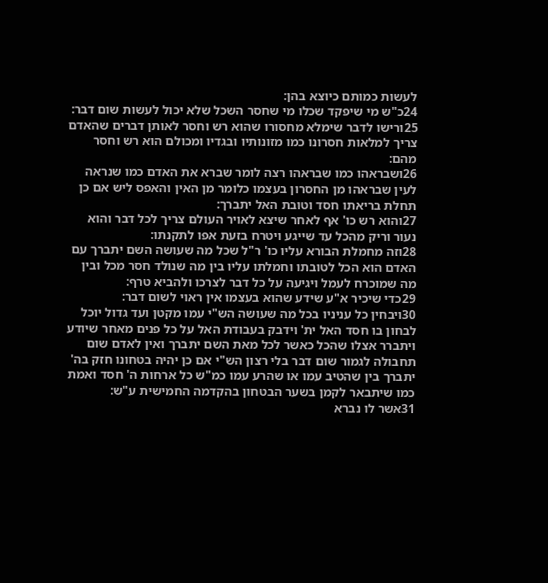לעשות כמותם כיוצא בהן:
24כ"ש מי שיפקד שכלו מי שחסר השכל שלא יכול לעשות שום דבר:
25ורישו לדבר שימלא מחסורו שהוא רש וחסר לאותן דברים שהאדם צריך למלאות חסרונו כמו מזונותיו ובגדיו ומכולם הוא רש וחסר מהם:
26ושבראהו כמו שבראהו רצה לומר שברא את האדם כמו שנראה לעין שבראהו מן החסרון בעצמו כלומר מן האין והאפס ליש אם כן תחלת בריאתו חסד וטובת האל יתברך:
27והוא רש כו' אף לאחר שיצא לאויר העולם צריך לכל דבר והוא נעור וריק מהכל עד שייגע ויטרח בזעת אפו לתקנתו:
28וזה מחמלת הבורא עליו כו' ר"ל שכל מה שעושה השם יתברך עם האדם הוא הכל לטובתו וחמלתו עליו בין מה שנולד חסר מכל ובין מה שמוכרח לעמל ויגיעה על כל דבר לצרכו ולהביא טרף:
29כדי שיכיר א"ע שידע שהוא בעצמו אין ראוי לשום דבר:
30ויבחין כל עניניו בכל מה שעושה הש"י עמו מקטן ועד גדול יוכל לבחון בו חסד האל ית' וידבק בעבודת האל על כל פנים מאחר שיודע ויתברר אצלו שהכל כאשר לכל מאת השם יתברך ואין לאדם שום תחבולה לגמור שום דבר בלי רצון הש"י אם כן יהיה בטחונו חזק בה' יתברך בין שהטיב עמו או שהרע עמו כמ"ש כל ארחות ה' חסד ואמת כמו שיתבאר לקמן בשער הבטחון בהקדמה החמישית ע"ש:
31אשר לו נברא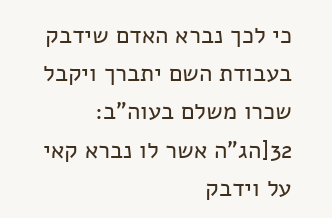כי לכך נברא האדם שידבק בעבודת השם יתברך ויקבל שכרו משלם בעוה"ב:
32[הג"ה אשר לו נברא קאי על וידבק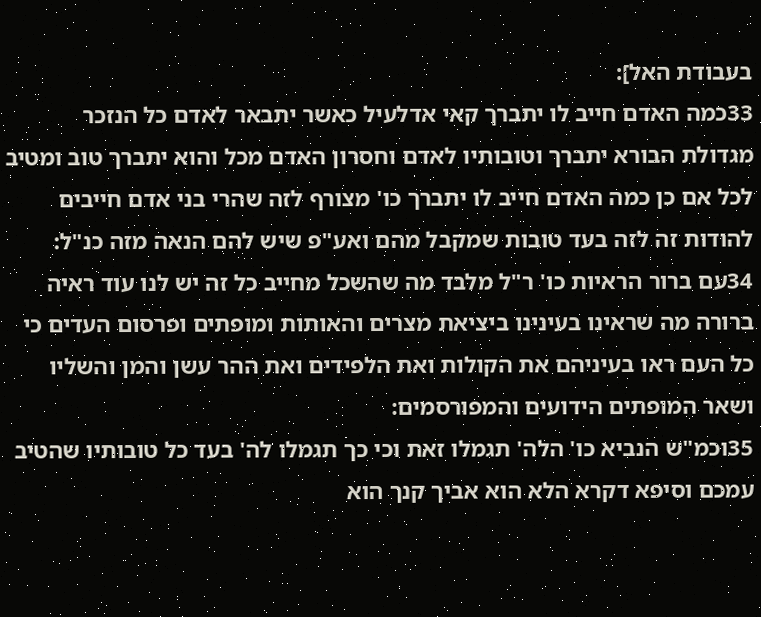בעבודת האל]:
33כמה האדם חייב לו יתברך קאי אדלעיל כאשר יתבאר לאדם כל הנזכר מגדולת הבורא יתברך וטובותיו לאדם וחסרון האדם מכל והוא יתברך טוב ומטיב לכל אם כן כמה האדם חייב לו יתברך כו' מצורף לזה שהרי בני אדם חייבים להודות זה לזה בעד טובות שמקבל מהם ואע"פ שיש להם הנאה מזה כנ"ל:
34עם ברור הראיות כו' ר"ל מלבד מה שהשכל מחייב כל זה יש לנו עוד ראיה ברורה מה שראינו בעינינו ביציאת מצרים והאותות ומופתים ופרסום העדים כי כל העם ראו בעיניהם את הקולות ואת הלפידים ואת ההר עשן והמן והשליו ושאר המופתים הידועים והמפורסמים:
35וכמ"ש הנביא כו' הלה' תגמלו זאת וכי כך תגמלו לה' בעד כל טובותיו שהטיב עמכם וסיפא דקרא הלא הוא אביך קנך הוא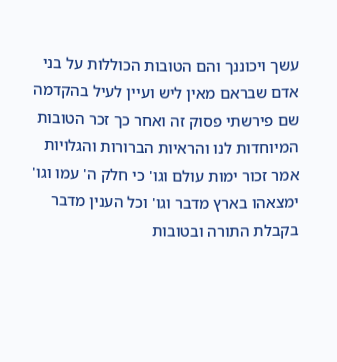עשך ויכוננך והם הטובות הכוללות על בני אדם שבראם מאין ליש ועיין לעיל בהקדמה שם פירשתי פסוק זה ואחר כך זכר הטובות המיוחדות לנו והראיות הברורות והגלויות אמר זכור ימות עולם וגו' כי חלק ה' עמו וגו' ימצאהו בארץ מדבר וגו' וכל הענין מדבר בקבלת התורה ובטובות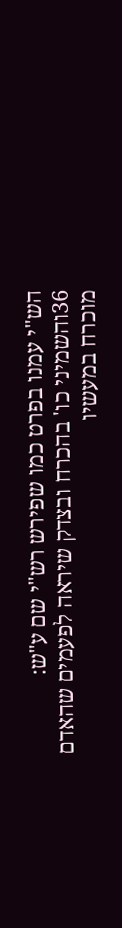הש"י עמנו בפרט כמו שפירש רש"י שם ע"ש:
36והשמיני כו' בהכרח ובצדק שיראה לפעמים שהאדם מוכרח במעשיו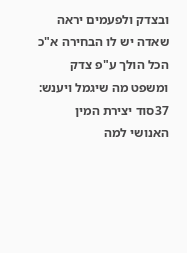ובצדק ולפעמים יראה שאדה יש לו הבחירה א"כ הכל הולך ע"פ צדק ומשפט מה שיגמל ויענש:
37סוד יצירת המין האנושי למה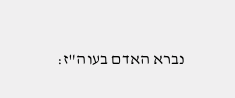נברא האדם בעוה"ז: